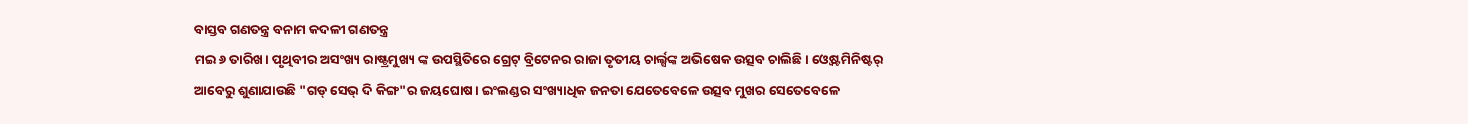ବାସ୍ତବ ଗଣତନ୍ତ୍ର ବନାମ କଦଳୀ ଗଣତନ୍ତ୍ର
ମଇ ୬ ତାରିଖ। ପୃଥିବୀର ଅସଂଖ୍ୟ ରାଷ୍ଟ୍ରମୁଖ୍ୟ ଙ୍କ ଉପସ୍ଥିତିରେ ଗ୍ରେଟ୍ ବ୍ରିଟେନର ରାଜା ତୃତୀୟ ଚାର୍ଲ୍ସଙ୍କ ଅଭିଷେକ ଉତ୍ସବ ଚାଲିଛି। ଓ୍ବେଷ୍ଟମିନିଷ୍ଟର୍ ଆବେରୁ ଶୁଣାଯାଉଛି "ଗଡ୍ ସେଭ୍ ଦି କିଙ୍ଗ"ର ଜୟଘୋଷ। ଇଂଲଣ୍ଡର ସଂଖ୍ୟାଧିକ ଜନତା ଯେତେବେଳେ ଉତ୍ସବ ମୁଖର ସେତେବେଳେ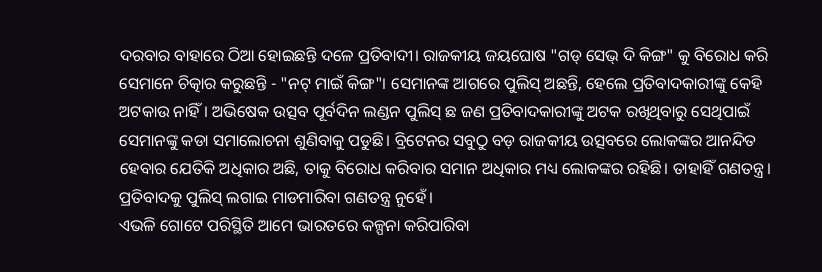ଦରବାର ବାହାରେ ଠିଆ ହୋଇଛନ୍ତି ଦଳେ ପ୍ରତିବାଦୀ। ରାଜକୀୟ ଜୟଘୋଷ "ଗଡ୍ ସେଭ୍ ଦି କିଙ୍ଗ" କୁ ବିରୋଧ କରି ସେମାନେ ଚିତ୍କାର କରୁଛନ୍ତି - "ନଟ୍ ମାଇଁ କିଙ୍ଗ"। ସେମାନଙ୍କ ଆଗରେ ପୁଲିସ୍ ଅଛନ୍ତି, ହେଲେ ପ୍ରତିବାଦକାରୀଙ୍କୁ କେହି ଅଟକାଉ ନାହିଁ। ଅଭିଷେକ ଉତ୍ସବ ପୂର୍ବଦିନ ଲଣ୍ଡନ ପୁଲିସ୍ ଛ ଜଣ ପ୍ରତିବାଦକାରୀଙ୍କୁ ଅଟକ ରଖିଥିବାରୁ ସେଥିପାଇଁ ସେମାନଙ୍କୁ କଡା ସମାଲୋଚନା ଶୁଣିବାକୁ ପଡୁଛି। ବ୍ରିଟେନର ସବୁଠୁ ବଡ଼ ରାଜକୀୟ ଉତ୍ସବରେ ଲୋକଙ୍କର ଆନନ୍ଦିତ ହେବାର ଯେତିକି ଅଧିକାର ଅଛି, ତାକୁ ବିରୋଧ କରିବାର ସମାନ ଅଧିକାର ମଧ୍ୟ ଲୋକଙ୍କର ରହିଛି। ତାହାହିଁ ଗଣତନ୍ତ୍ର। ପ୍ରତିବାଦକୁ ପୁଲିସ୍ ଲଗାଇ ମାଡମାରିବା ଗଣତନ୍ତ୍ର ନୁହେଁ।
ଏଭଳି ଗୋଟେ ପରିସ୍ଥିତି ଆମେ ଭାରତରେ କଳ୍ପନା କରିପାରିବା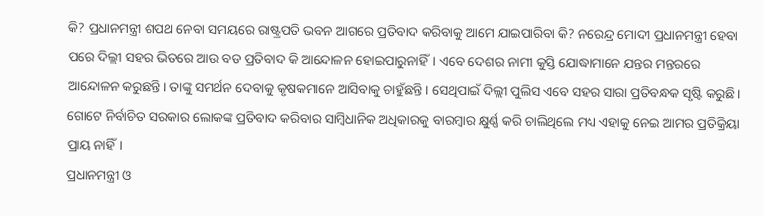କି? ପ୍ରଧାନମନ୍ତ୍ରୀ ଶପଥ ନେବା ସମୟରେ ରାଷ୍ଟ୍ରପତି ଭବନ ଆଗରେ ପ୍ରତିବାଦ କରିବାକୁ ଆମେ ଯାଇପାରିବା କି? ନରେନ୍ଦ୍ର ମୋଦୀ ପ୍ରଧାନମନ୍ତ୍ରୀ ହେବା ପରେ ଦିଲ୍ଲୀ ସହର ଭିତରେ ଆଉ ବଡ ପ୍ରତିବାଦ କି ଆନ୍ଦୋଳନ ହୋଇପାରୁନାହିଁ। ଏବେ ଦେଶର ନାମୀ କୁସ୍ତି ଯୋଦ୍ଧାମାନେ ଯନ୍ତର ମନ୍ତରରେ ଆନ୍ଦୋଳନ କରୁଛନ୍ତି। ତାଙ୍କୁ ସମର୍ଥନ ଦେବାକୁ କୃଷକମାନେ ଆସିବାକୁ ଚାହୁଁଛନ୍ତି। ସେଥିପାଇଁ ଦିଲ୍ଲୀ ପୁଲିସ ଏବେ ସହର ସାରା ପ୍ରତିବନ୍ଧକ ସୃଷ୍ଟି କରୁଛି। ଗୋଟେ ନିର୍ବାଚିତ ସରକାର ଲୋକଙ୍କ ପ୍ରତିବାଦ କରିବାର ସାମ୍ବିଧାନିକ ଅଧିକାରକୁ ବାରମ୍ବାର କ୍ଷୁର୍ଣ୍ଣ କରି ଚାଲିଥିଲେ ମଧ୍ୟ ଏହାକୁ ନେଇ ଆମର ପ୍ରତିକ୍ରିୟା ପ୍ରାୟ ନାହିଁ।
ପ୍ରଧାନମନ୍ତ୍ରୀ ଓ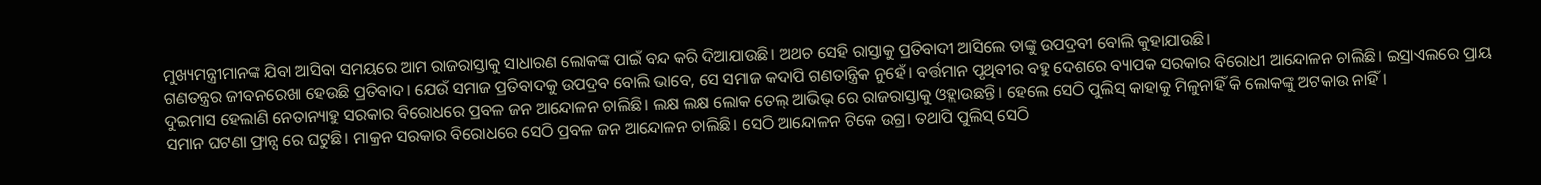ମୁଖ୍ୟମନ୍ତ୍ରୀମାନଙ୍କ ଯିବା ଆସିବା ସମୟରେ ଆମ ରାଜରାସ୍ତାକୁ ସାଧାରଣ ଲୋକଙ୍କ ପାଇଁ ବନ୍ଦ କରି ଦିଆଯାଉଛି। ଅଥଚ ସେହି ରାସ୍ତାକୁ ପ୍ରତିବାଦୀ ଆସିଲେ ତାଙ୍କୁ ଉପଦ୍ରବୀ ବୋଲି କୁହାଯାଉଛି।
ଗଣତନ୍ତ୍ରର ଜୀବନରେଖା ହେଉଛି ପ୍ରତିବାଦ। ଯେଉଁ ସମାଜ ପ୍ରତିବାଦକୁ ଉପଦ୍ରବ ବୋଲି ଭାବେ, ସେ ସମାଜ କଦାପି ଗଣତାନ୍ତ୍ରିକ ନୁହେଁ। ବର୍ତ୍ତମାନ ପୃଥିବୀର ବହୁ ଦେଶରେ ବ୍ୟାପକ ସରକାର ବିରୋଧୀ ଆନ୍ଦୋଳନ ଚାଲିଛି। ଇସ୍ରାଏଲରେ ପ୍ରାୟ ଦୁଇମାସ ହେଲାଣି ନେତାନ୍ୟାହୁ ସରକାର ବିରୋଧରେ ପ୍ରବଳ ଜନ ଆନ୍ଦୋଳନ ଚାଲିଛି। ଲକ୍ଷ ଲକ୍ଷ ଲୋକ ତେଲ୍ ଆଭିଭ୍ ରେ ରାଜରାସ୍ତାକୁ ଓହ୍ଲାଉଛନ୍ତି। ହେଲେ ସେଠି ପୁଲିସ୍ କାହାକୁ ମିଳୁନାହିଁ କି ଲୋକଙ୍କୁ ଅଟକାଉ ନାହିଁ।
ସମାନ ଘଟଣା ଫ୍ରାନ୍ସ ରେ ଘଟୁଛି। ମାକ୍ରନ ସରକାର ବିରୋଧରେ ସେଠି ପ୍ରବଳ ଜନ ଆନ୍ଦୋଳନ ଚାଲିଛି। ସେଠି ଆନ୍ଦୋଳନ ଟିକେ ଉଗ୍ର। ତଥାପି ପୁଲିସ୍ ସେଠି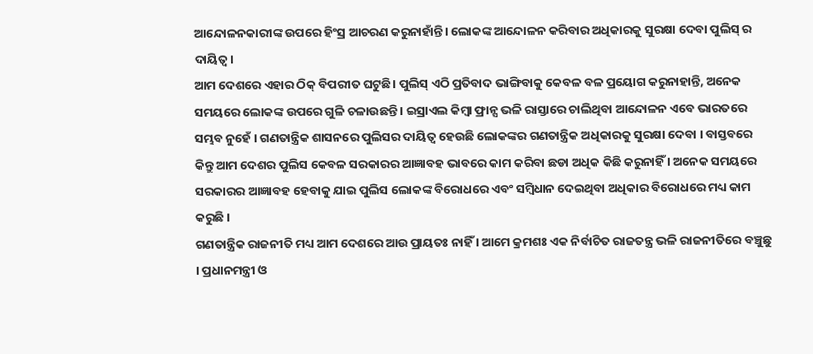ଆନ୍ଦୋଳନକାରୀଙ୍କ ଉପରେ ହିଂସ୍ର ଆଚରଣ କରୁନାହାଁନ୍ତି। ଲୋକଙ୍କ ଆନ୍ଦୋଳନ କରିବାର ଅଧିକାରକୁ ସୁରକ୍ଷା ଦେବା ପୁଲିସ୍ ର ଦାୟିତ୍ଵ।
ଆମ ଦେଶରେ ଏହାର ଠିକ୍ ବିପରୀତ ଘଟୁଛି। ପୁଲିସ୍ ଏଠି ପ୍ରତିବାଦ ଭାଙ୍ଗିବାକୁ କେବଳ ବଳ ପ୍ରୟୋଗ କରୁନାହାନ୍ତି, ଅନେକ ସମୟରେ ଲୋକଙ୍କ ଉପରେ ଗୁଳି ଚଳାଉଛନ୍ତି । ଇସ୍ରାଏଲ କିମ୍ବା ଫ୍ରାନ୍ସ ଭଳି ରାସ୍ତାରେ ଚାଲିଥିବା ଆନ୍ଦୋଳନ ଏବେ ଭାରତରେ ସମ୍ଭବ ନୁହେଁ । ଗଣତାନ୍ତ୍ରିକ ଶାସନରେ ପୁଲିସର ଦାୟିତ୍ଵ ହେଉଛି ଲୋକଙ୍କର ଗଣତାନ୍ତ୍ରିକ ଅଧିକାରକୁ ସୁରକ୍ଷା ଦେବା । ବାସ୍ତବରେ କିନ୍ତୁ ଆମ ଦେଶର ପୁଲିସ କେବଳ ସରକାରର ଆଜ୍ଞାବହ ଭାବରେ କାମ କରିବା ଛଡା ଅଧିକ କିଛି କରୁନାହିଁ । ଅନେକ ସମୟରେ ସରକାରର ଆଜ୍ଞାବହ ହେବାକୁ ଯାଇ ପୁଲିସ ଲୋକଙ୍କ ବିରୋଧରେ ଏବଂ ସମ୍ବିଧାନ ଦେଇଥିବା ଅଧିକାର ବିରୋଧରେ ମଧ୍ୟ କାମ କରୁଛି ।
ଗଣତାନ୍ତ୍ରିକ ରାଜନୀତି ମଧ୍ୟ ଆମ ଦେଶରେ ଆଉ ପ୍ରାୟତଃ ନାହିଁ । ଆମେ କ୍ରମଶଃ ଏକ ନିର୍ବାଚିତ ରାଜତନ୍ତ୍ର ଭଳି ରାଜନୀତିରେ ବଞ୍ଚୁଛୁ । ପ୍ରଧାନମନ୍ତ୍ରୀ ଓ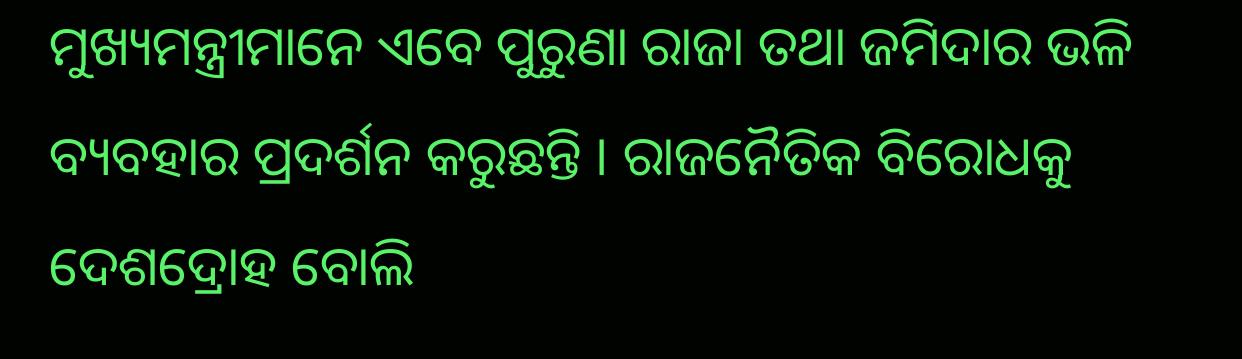ମୁଖ୍ୟମନ୍ତ୍ରୀମାନେ ଏବେ ପୁରୁଣା ରାଜା ତଥା ଜମିଦାର ଭଳି ବ୍ୟବହାର ପ୍ରଦର୍ଶନ କରୁଛନ୍ତି । ରାଜନୈତିକ ବିରୋଧକୁ ଦେଶଦ୍ରୋହ ବୋଲି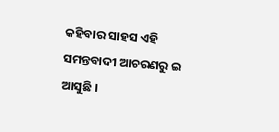କହିବାର ସାହସ ଏହି ସମନ୍ତବାଦୀ ଆଚରଣରୁ ଇ ଆସୁଛି ।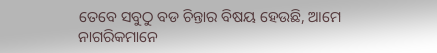ତେବେ ସବୁଠୁ ବଡ ଚିନ୍ତାର ବିଷୟ ହେଉଛି, ଆମେ ନାଗରିକମାନେ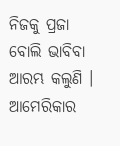ନିଜକୁ ପ୍ରଜା ବୋଲି ଭାବିବା ଆରମ୍ଭ କଲୁଣି । ଆମେରିକାର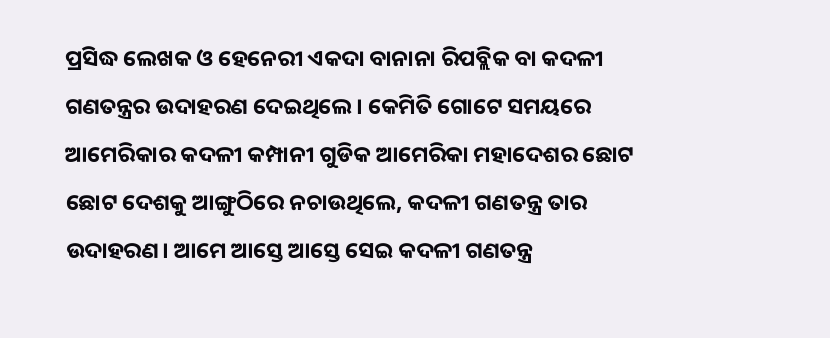ପ୍ରସିଦ୍ଧ ଲେଖକ ଓ ହେନେରୀ ଏକଦା ବାନାନା ରିପବ୍ଲିକ ବା କଦଳୀ ଗଣତନ୍ତ୍ରର ଉଦାହରଣ ଦେଇଥିଲେ । କେମିତି ଗୋଟେ ସମୟରେ ଆମେରିକାର କଦଳୀ କମ୍ପାନୀ ଗୁଡିକ ଆମେରିକା ମହାଦେଶର ଛୋଟ ଛୋଟ ଦେଶକୁ ଆଙ୍ଗୁଠିରେ ନଚାଉଥିଲେ, କଦଳୀ ଗଣତନ୍ତ୍ର ତାର ଉଦାହରଣ। ଆମେ ଆସ୍ତେ ଆସ୍ତେ ସେଇ କଦଳୀ ଗଣତନ୍ତ୍ର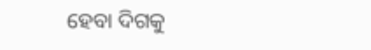ହେବା ଦିଗକୁ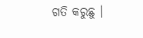ଗତି କରୁଛୁ ।